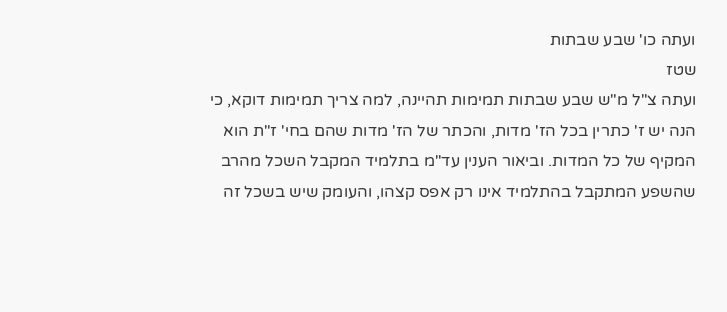ועתה כו' שבע שבתות
שטז
ועתה צ"ל מ"ש שבע שבתות תמימות תהיינה, למה צריך תמימות דוקא, כי הנה יש ז' כתרין בכל הז' מדות, והכתר של הז' מדות שהם בחי' ז"ת הוא המקיף של כל המדות. וביאור הענין עד"מ בתלמיד המקבל השכל מהרב שהשפע המתקבל בהתלמיד אינו רק אפס קצהו, והעומק שיש בשכל זה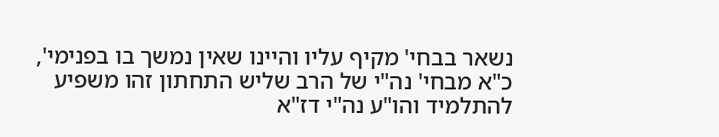נשאר בבחי' מקיף עליו והיינו שאין נמשך בו בפנימי', כ"א מבחי' נה"י של הרב שליש התחתון זהו משפיע להתלמיד והו"ע נה"י דז"א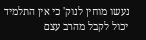נעשו מוחין לנוק' כי אין התלמיד יכול לקבל מהרב עצם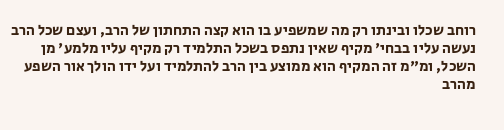רוחב שכלו ובינתו רק מה שמשפיע בו הוא קצה התחתון של הרב, ועצם שכל הרב נעשה עליו בבחי' מקיף שאין נתפס בשכל התלמיד רק מקיף עליו מלמע' מן השכל, ומ"מ זה המקיף הוא ממוצע בין הרב להתלמיד ועל ידו הולך אור השפע מהרב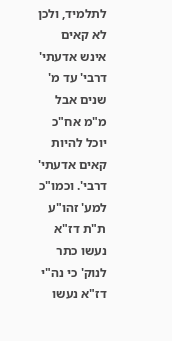לתלמיד, ולכן לא קאים אינש אדעתי' דרבי' עד מ' שנים אבל מ"מ אח"כ יוכל להיות קאים אדעתי' דרבי'. וכמו"כ למע' זהו"ע ת"ת דז"א נעשו כתר לנוק' כי נה"י דז"א נעשו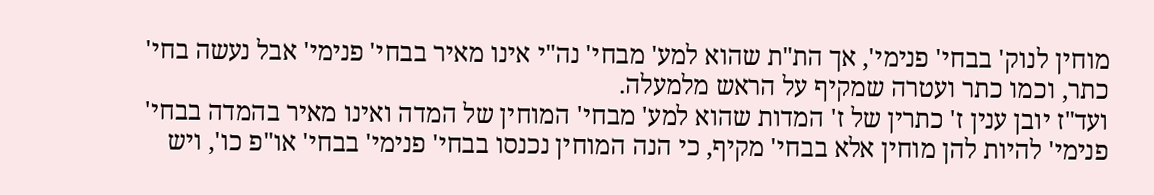מוחין לנוק' בבחי' פנימי', אך הת"ת שהוא למע' מבחי' נה"י אינו מאיר בבחי' פנימי' אבל נעשה בחי' כתר, וכמו כתר ועטרה שמקיף על הראש מלמעלה.
ועד"ז יובן ענין ז' כתרין של ז' המדות שהוא למע' מבחי' המוחין של המדה ואינו מאיר בהמדה בבחי' פנימי' להיות להן מוחין אלא בבחי' מקיף, כי הנה המוחין נכנסו בבחי' פנימי' בבחי' או"פ כו', ויש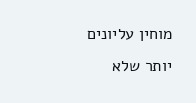מוחין עליונים יותר שלא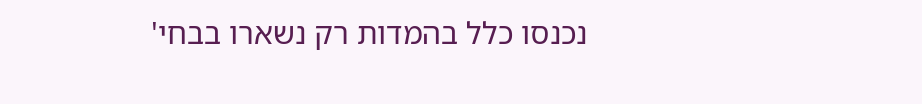נכנסו כלל בהמדות רק נשארו בבחי'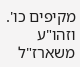מקיפים כו'. וזהו"ע משארז"ל